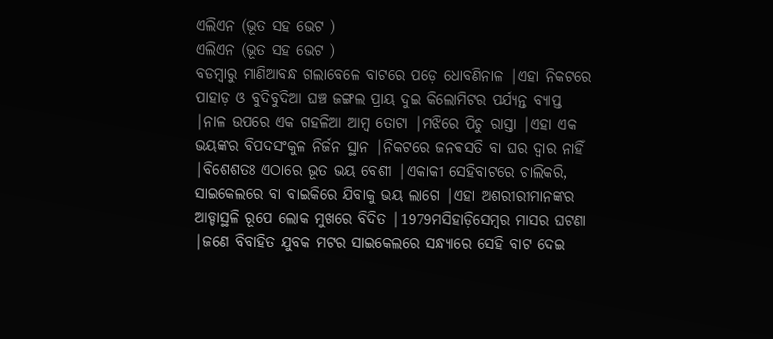ଏଲିଏନ (ଭୂତ ସହ ଭେଟ )
ଏଲିଏନ (ଭୂତ ସହ ଭେଟ )
ବଡମ୍ବାରୁ ମାଣିଆବନ୍ଧ ଗଲାବେଳେ ବାଟରେ ପଡ଼େ ଧୋବଣିନାଳ |ଏହା ନିକଟରେ ପାହାଡ଼ ଓ ବୁଦିବୁଦିଆ ଘଞ୍ଚ ଜଙ୍ଗଲ ପ୍ରାୟ ଦୁଇ କିଲୋମିଟର ପର୍ଯ୍ୟନ୍ତ ବ୍ୟାପ୍ତ |ନାଳ ଉପରେ ଏକ ଗହଳିଆ ଆମ୍ବ ତୋଟା |ମଝିରେ ପିଚୁ ରାସ୍ତା |ଏହା ଏକ ଭୟଙ୍କର ବିପଦସଂକୁଳ ନିର୍ଜନ ସ୍ଥାନ |ନିକଟରେ ଜନଵସତି ବା ଘର ଦ୍ୱାର ନାହିଁ |ବିଶେଶତଃ ଏଠାରେ ଭୂତ ଭୟ ବେଶୀ |ଏକାକୀ ସେହିବାଟରେ ଚାଲିକରି, ସାଇକେଲରେ ବା ବାଇକିରେ ଯିବାକୁ ଭୟ ଲାଗେ |ଏହା ଅଶରୀରୀମାନଙ୍କର ଆଡ୍ଡାସ୍ଥଳି ରୂପେ ଲୋକ ମୁଖରେ ବିଦିତ |1979ମସିହାଡ଼ିସେମ୍ବର ମାସର ଘଟଣା |ଜଣେ ବିବାହିତ ଯୁବକ ମଟର ସାଇକେଲରେ ସନ୍ଧ୍ୟାରେ ସେହି ବାଟ ଦେଇ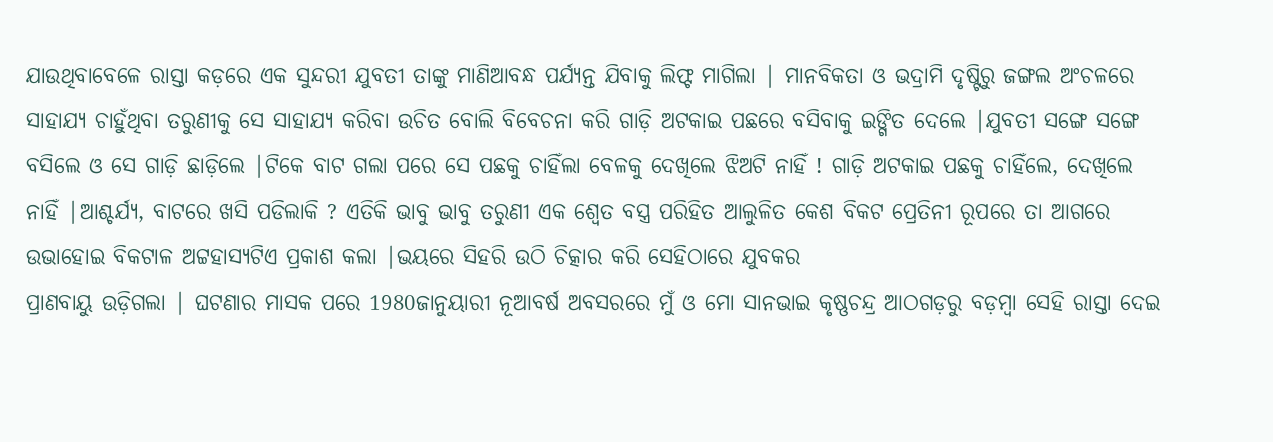ଯାଉଥିବାବେଳେ ରାସ୍ତା କଡ଼ରେ ଏକ ସୁନ୍ଦରୀ ଯୁବତୀ ତାଙ୍କୁ ମାଣିଆବନ୍ଧ ପର୍ଯ୍ୟନ୍ତ ଯିବାକୁ ଲିଫ୍ଟ ମାଗିଲା | ମାନବିକତା ଓ ଭଦ୍ରାମି ଦୃଷ୍ଟିରୁ ଜଙ୍ଗଲ ଅଂଚଳରେ ସାହାଯ୍ୟ ଚାହୁଁଥିବା ତରୁଣୀକୁ ସେ ସାହାଯ୍ୟ କରିବା ଉଚିତ ବୋଲି ବିବେଚନା କରି ଗାଡ଼ି ଅଟକାଇ ପଛରେ ବସିବାକୁ ଇଙ୍ଗିତ ଦେଲେ |ଯୁବତୀ ସଙ୍ଗେ ସଙ୍ଗେ ବସିଲେ ଓ ସେ ଗାଡ଼ି ଛାଡ଼ିଲେ |ଟିକେ ବାଟ ଗଲା ପରେ ସେ ପଛକୁ ଚାହିଁଲା ବେଳକୁ ଦେଖିଲେ ଝିଅଟି ନାହିଁ ! ଗାଡ଼ି ଅଟକାଇ ପଛକୁ ଚାହିଁଲେ, ଦେଖିଲେ ନାହିଁ |ଆଶ୍ଚର୍ଯ୍ୟ, ବାଟରେ ଖସି ପଡିଲାକି ? ଏତିକି ଭାବୁ ଭାବୁ ତରୁଣୀ ଏକ ଶ୍ୱେତ ବସ୍ତ୍ର ପରିହିତ ଆଲୁଳିତ କେଶ ବିକଟ ପ୍ରେତିନୀ ରୂପରେ ତା ଆଗରେ ଉଭାହୋଇ ବିକଟାଳ ଅଟ୍ଟହାସ୍ୟଟିଏ ପ୍ରକାଶ କଲା |ଭୟରେ ସିହରି ଉଠି ଚିତ୍କାର କରି ସେହିଠାରେ ଯୁବକର
ପ୍ରାଣବାୟୁ ଉଡ଼ିଗଲା | ଘଟଣାର ମାସକ ପରେ 1980ଜାନୁୟାରୀ ନୂଆବର୍ଷ ଅବସରରେ ମୁଁ ଓ ମୋ ସାନଭାଇ କୃଷ୍ଣଚନ୍ଦ୍ର ଆଠଗଡ଼ରୁ ବଡ଼ମ୍ବା ସେହି ରାସ୍ତା ଦେଇ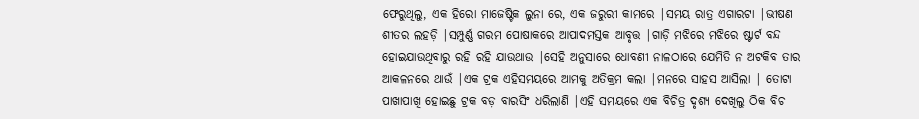ଫେରୁଥିଲୁ, ଏକ ହିରୋ ମାଜେଷ୍ଟିକ ଲୁନା ରେ, ଏକ ଜରୁରୀ କାମରେ |ସମୟ ରାତ୍ର ଏଗାରଟା |ଭୀଷଣ ଶୀତର ଲହଡ଼ି |ସମ୍ପୁର୍ଣ୍ଣ ଗରମ ପୋଷାକରେ ଆପାଦମସ୍ତକ ଆବୃତ୍ତ |ଗାଡ଼ି ମଝିରେ ମଝିରେ ଷ୍ଟାର୍ଟ ବନ୍ଦ ହୋଇଯାଉଥିବାରୁ ରହି ରହି ଯାଉଥାଉ |ସେହି ଅନୁସାରେ ଧୋବଣୀ ନାଳଠାରେ ଯେମିତି ନ ଅଟକିବ ତାର ଆକଳନରେ ଥାଉଁ |ଏକ ଟ୍ରକ ଏହିସମୟରେ ଆମକୁ ଅତିକ୍ରମ କଲା |ମନରେ ସାହସ ଆସିଲା | ତୋଟା ପାଖାପାଖି ହୋଇଛୁ ଟ୍ରକ ବଡ଼ ବାରସିଂ ଧରିଲାଣି |ଏହି ସମୟରେ ଏକ ବିଚିତ୍ର ଦୃଶ୍ୟ ଦେଖିଲୁ ଠିକ ବିଚ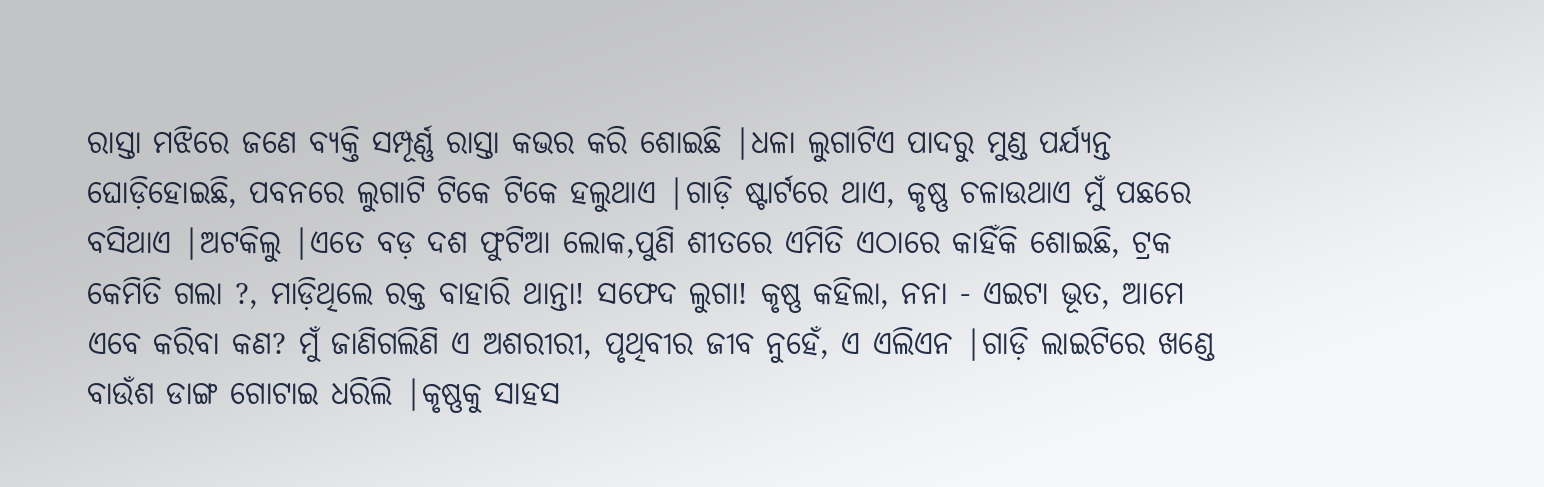ରାସ୍ତା ମଝିରେ ଜଣେ ବ୍ୟକ୍ତି ସମ୍ପୂର୍ଣ୍ଣ ରାସ୍ତା କଭର କରି ଶୋଇଛି |ଧଳା ଲୁଗାଟିଏ ପାଦରୁ ମୁଣ୍ଡ ପର୍ଯ୍ୟନ୍ତ ଘୋଡ଼ିହୋଇଛି, ପବନରେ ଲୁଗାଟି ଟିକେ ଟିକେ ହଲୁଥାଏ |ଗାଡ଼ି ଷ୍ଟାର୍ଟରେ ଥାଏ, କୃଷ୍ଣ ଚଳାଉଥାଏ ମୁଁ ପଛରେ ବସିଥାଏ |ଅଟକିଲୁ |ଏତେ ବଡ଼ ଦଶ ଫୁଟିଆ ଲୋକ,ପୁଣି ଶୀତରେ ଏମିତି ଏଠାରେ କାହିଁକି ଶୋଇଛି, ଟ୍ରକ କେମିତି ଗଲା ?, ମାଡ଼ିଥିଲେ ରକ୍ତ ବାହାରି ଥାନ୍ତା! ସଫେଦ ଲୁଗା! କୃଷ୍ଣ କହିଲା, ନନା - ଏଇଟା ଭୂତ, ଆମେ ଏବେ କରିବା କଣ? ମୁଁ ଜାଣିଗଲିଣି ଏ ଅଶରୀରୀ, ପୃଥିବୀର ଜୀବ ନୁହେଁ, ଏ ଏଲିଏନ |ଗାଡ଼ି ଲାଇଟିରେ ଖଣ୍ଡେ ବାଉଁଶ ଡାଙ୍ଗ ଗୋଟାଇ ଧରିଲି |କୃଷ୍ଣକୁ ସାହସ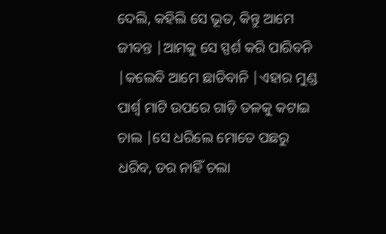ଦେଲି, କହିଲି ସେ ଭୂତ, କିନ୍ତୁ ଆମେ ଜୀବନ୍ତ |ଆମକୁ ସେ ସ୍ପର୍ଶ କରି ପାରିବନି |କଲେବି ଆମେ ଛାଡିବାନି |ଏହାର ମୁଣ୍ଡ ପାର୍ଶ୍ଵ ମାଟି ଉପରେ ଗାଡ଼ି ତଳକୁ କଟାଇ ଚାଲ |ସେ ଧରିଲେ ମୋତେ ପଛରୁ ଧରିବ, ଡର ନାହିଁ ଚଲା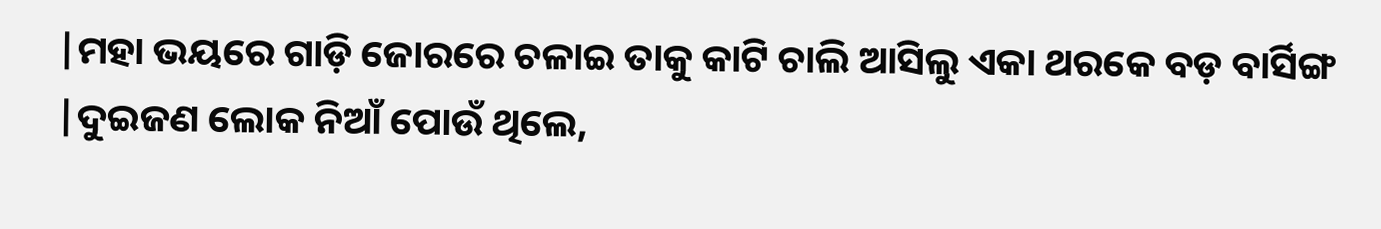|ମହା ଭୟରେ ଗାଡ଼ି ଜୋରରେ ଚଳାଇ ତାକୁ କାଟି ଚାଲି ଆସିଲୁ ଏକା ଥରକେ ବଡ଼ ବାର୍ସିଙ୍ଗ |ଦୁଇଜଣ ଲୋକ ନିଆଁ ପୋଉଁ ଥିଲେ,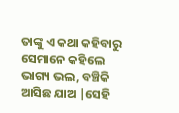ତାଙ୍କୁ ଏ କଥା କହିବାରୁ ସେମାନେ କହିଲେ ଭାଗ୍ୟ ଭଲ, ବଞ୍ଚିକି ଆସିଛ ଯାଅ |ସେହି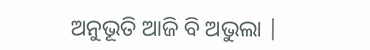ଅନୁଭୂତି ଆଜି ବି ଅଭୁଲା |